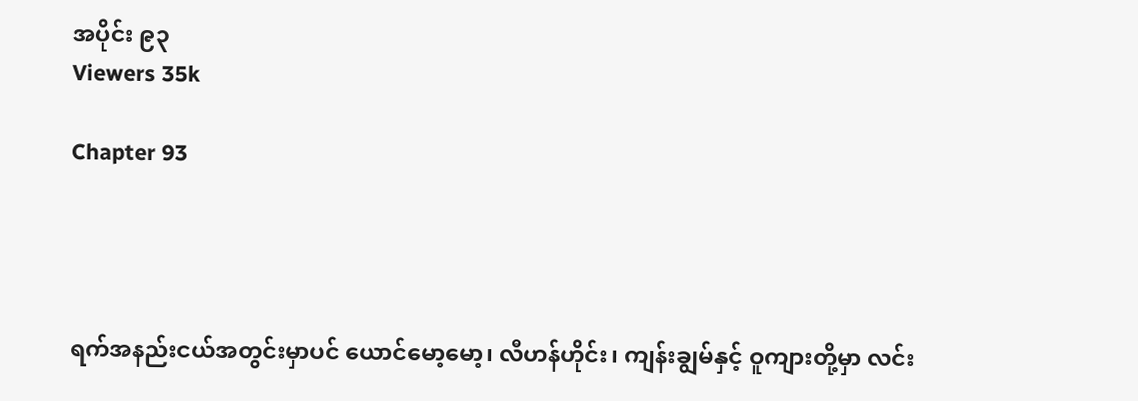အပိုင်း ၉၃
Viewers 35k

Chapter 93




ရက်အနည်းငယ်အတွင်းမှာပင် ယောင်မော့မော့၊ လီဟန်ဟိုင်း၊ ကျန်းချွမ်နှင့် ဝူကျားတို့မှာ လင်း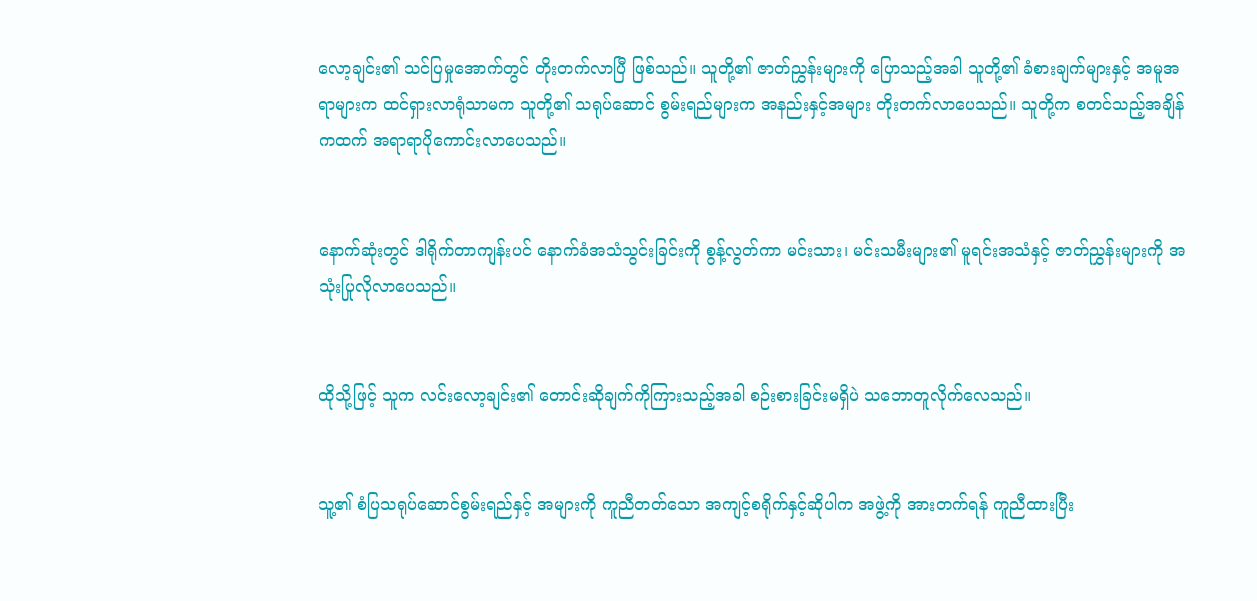လော့ချင်း၏ သင်ပြမှုအောက်တွင် တိုးတက်လာပြီ ဖြစ်သည်။ သူတို့၏ ဇာတ်ညွှန်းများကို ပြောသည့်အခါ သူတို့၏ ခံစားချက်များနှင့် အမူအရာများက ထင်ရှားလာရုံသာမက သူတို့၏ သရုပ်ဆောင် စွမ်းရည်များက အနည်းနှင့်အများ တိုးတက်လာပေသည်။ သူတို့က စတင်သည့်အချိန်ကထက် အရာရာပိုကောင်းလာပေသည်။


နောက်ဆုံးတွင် ဒါရိုက်တာကျန်းပင် နောက်ခံအသံသွင်းခြင်းကို စွန့်လွတ်ကာ မင်းသား၊ မင်းသမီးများ၏ မူရင်းအသံနှင့် ဇာတ်ညွှန်းများကို အသုံးပြုလိုလာပေသည်။


ထိုသို့ဖြင့် သူက လင်းလော့ချင်း၏ တောင်းဆိုချက်ကိုကြားသည့်အခါ စဉ်းစားခြင်းမရှိပဲ သဘောတူလိုက်လေသည်။


သူ့၏ စံပြသရုပ်ဆောင်စွမ်းရည်နှင့် အများကို ကူညီတတ်သော အကျင့်စရိုက်နှင့်ဆိုပါက အဖွဲ့ကို အားတက်ရန် ကူညီထားပြီး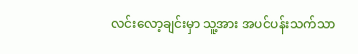လင်းလော့ချင်းမှာ သူ့အား အပင်ပန်းသက်သာ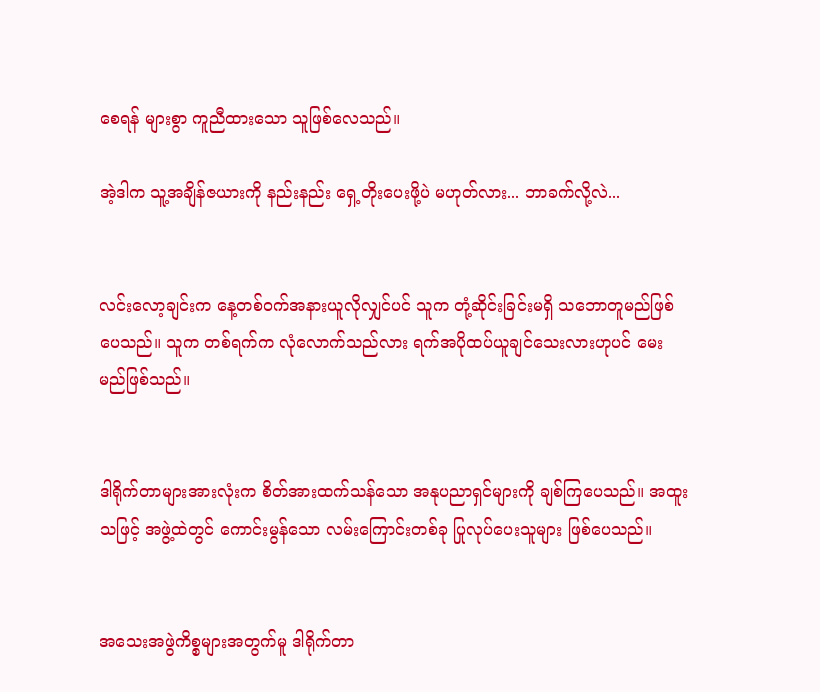စေရန် များစွာ ကူညီထားသော သူဖြစ်လေသည်။

အဲ့ဒါက သူ့အချိန်ဇယားကို နည်းနည်း ရှေ့တိုးပေးဖို့ပဲ မဟုတ်လား... ဘာခက်လို့လဲ...


လင်းလော့ချင်းက နေ့တစ်ဝက်အနားယူလိုလျှင်ပင် သူက တုံ့ဆိုင်းခြင်းမရှိ သဘောတူမည်ဖြစ်ပေသည်။ သူက တစ်ရက်က လုံလောက်သည်လား ရက်အပိုထပ်ယူချင်သေးလားဟုပင် မေးမည်ဖြစ်သည်။


ဒါရိုက်တာများအားလုံးက စိတ်အားထက်သန်သော အနုပညာရှင်များကို ချစ်ကြပေသည်။ အထူးသဖြင့် အဖွဲ့ထဲတွင် ကောင်းမွန်သော လမ်းကြောင်းတစ်ခု ပြုလုပ်ပေးသူများ ဖြစ်ပေသည်။


အသေးအဖွဲကိစ္စများအတွက်မူ ဒါရိုက်တာ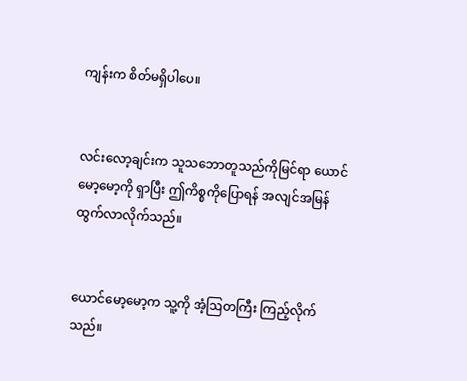ကျန်းက စိတ်မရှိပါပေ။


လင်းလော့ချင်းက သူသဘောတူသည်ကိုမြင်ရာ ယောင်မော့မော့ကို ရှာပြီး ဤကိစ္စကိုပြောရန် အလျင်အမြန် ထွက်လာလိုက်သည်။


ယောင်မော့မော့က သူ့ကို အံ့ဩတကြီး ကြည့်လိုက်သည်။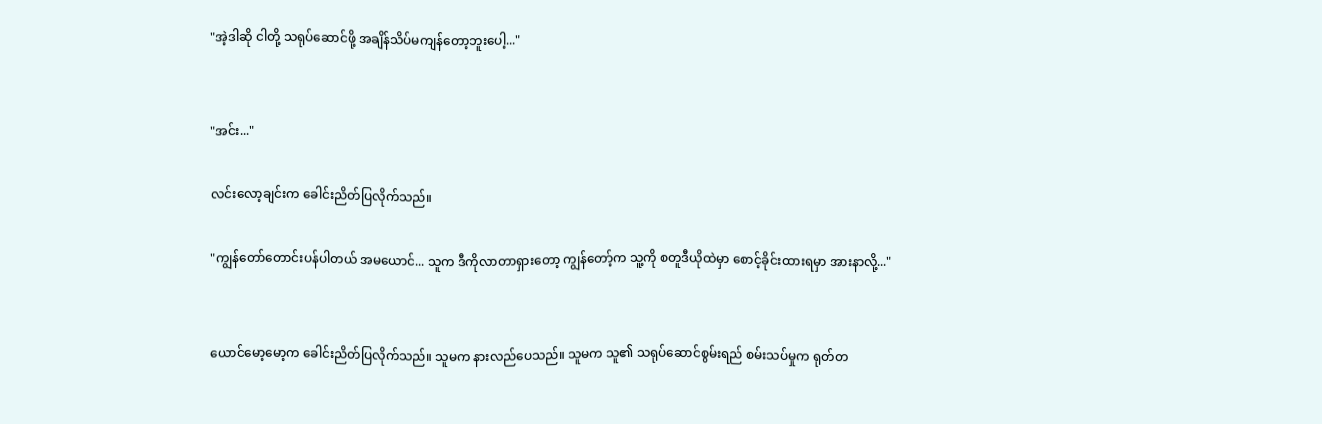"အဲ့ဒါဆို ငါတို့ သရုပ်ဆောင်ဖို့ အချိန်သိပ်မကျန်တော့ဘူးပေါ့..."


"အင်း..."

လင်းလော့ချင်းက ခေါင်းညိတ်ပြလိုက်သည်။

"ကျွန်တော်တောင်းပန်ပါတယ် အမယောင်... သူက ဒီကိုလာတာရှားတော့ ကျွန်တော့်က သူ့ကို စတူဒီယိုထဲမှာ စောင့်ခိုင်းထားရမှာ အားနာလို့..."


ယောင်မော့မော့က ခေါင်းညိတ်ပြလိုက်သည်။ သူမက နားလည်ပေသည်။ သူမက သူ၏ သရုပ်ဆောင်စွမ်းရည် စမ်းသပ်မှုက ရုတ်တ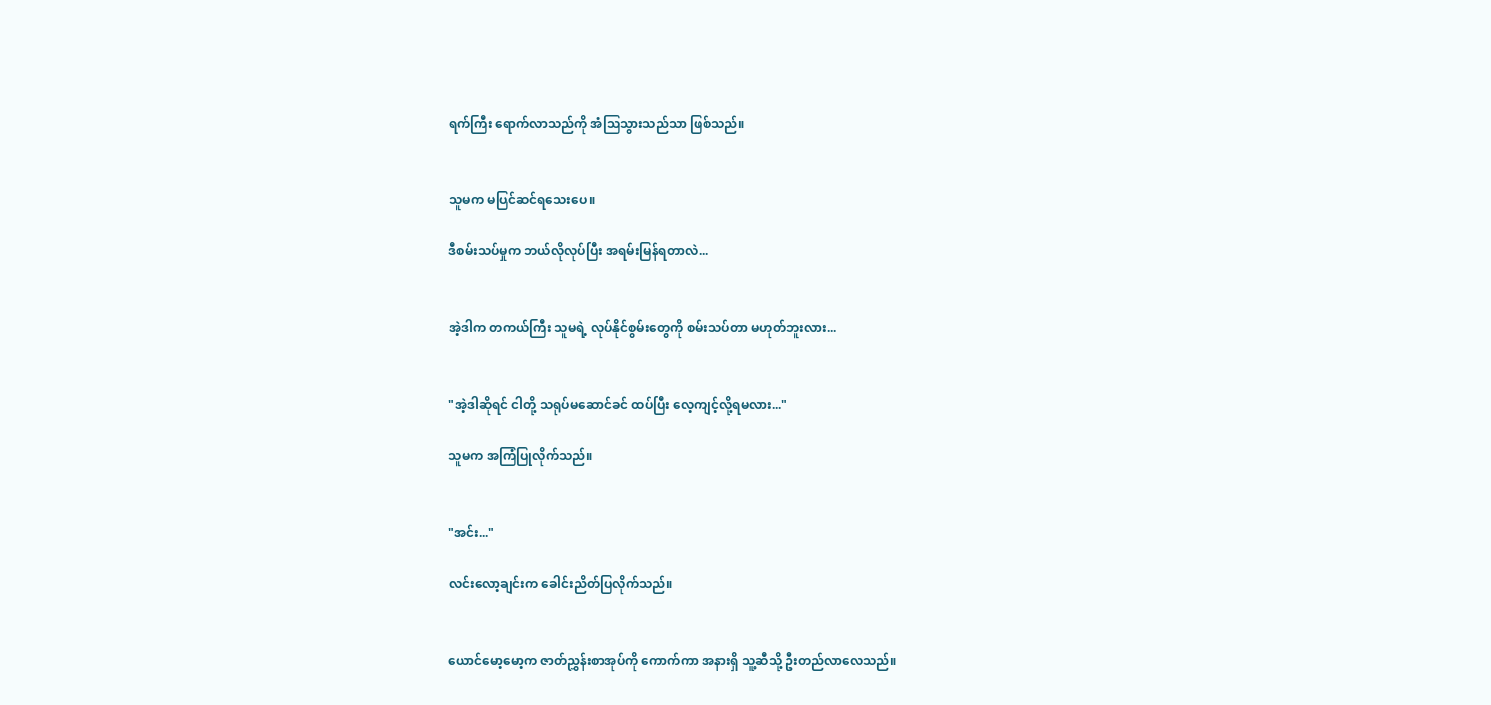ရက်ကြီး ရောက်လာသည်ကို အံဩသွားသည်သာ ဖြစ်သည်။


သူမက မပြင်ဆင်ရသေးပေ။

ဒီစမ်းသပ်မှုက ဘယ်လိုလုပ်ပြီး အရမ်းမြန်ရတာလဲ...


အဲ့ဒါက တကယ်ကြီး သူမရဲ့ လုပ်နိုင်စွမ်းတွေကို စမ်းသပ်တာ မဟုတ်ဘူးလား...


"အဲ့ဒါဆိုရင် ငါတို့ သရုပ်မဆောင်ခင် ထပ်ပြီး လေ့ကျင့်လို့ရမလား..."

သူမက အကြံပြုလိုက်သည်။


"အင်း..."

လင်းလော့ချင်းက ခေါင်းညိတ်ပြလိုက်သည်။


ယောင်မော့မော့က ဇာတ်ညွှန်းစာအုပ်ကို ကောက်ကာ အနားရှိ သူ့ဆီသို့ ဦးတည်လာလေသည်။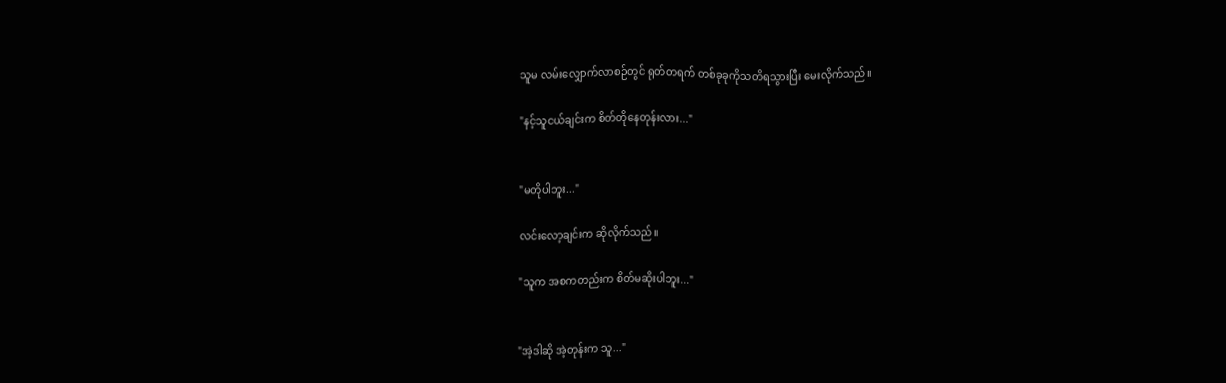သူမ လမ်းလျှောက်လာစဉ်တွင် ရုတ်တရက် တစ်ခုခုကိုသတိရသွားပြီး မေးလိုက်သည်။

"နင့်သူငယ်ချင်းက စိတ်တိုနေတုန်းလား..."


"မတိုပါဘူး..."

လင်းလော့ချင်းက ဆိုလိုက်သည်။

"သူက အစကတည်းက စိတ်မဆိုးပါဘူး..."


"အဲ့ဒါဆို အဲ့တုန်းက သူ..."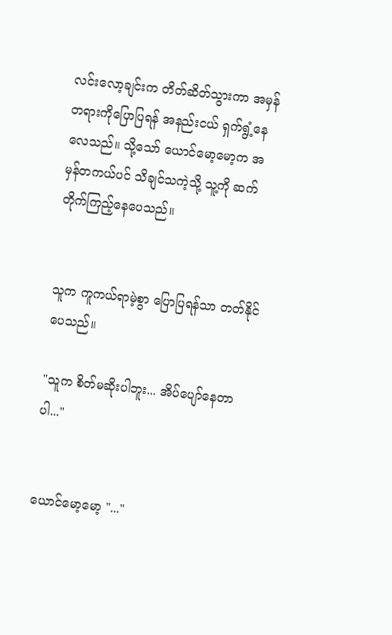လင်းလော့ချင်းက တိတ်ဆိတ်သွားကာ အမှန်တရားကိုပြောပြရန် အနည်းငယ် ရှက်ရွံ့နေလေသည်။ သို့သော် ယောင်မော့မော့က အမှန်တကယ်ပင် သိချင်သကဲ့သို့ သူ့ကို ဆက်တိုက်ကြည့်နေပေသည်။


သူက ကူကယ်ရာမဲ့စွာ ပြောပြရန်သာ တတ်နိုင်ပေသည်။

"သူက စိတ်မဆိုးပါဘူး... အိပ်ပျော်နေတာပါ..."


ယောင်မော့မော့ "..."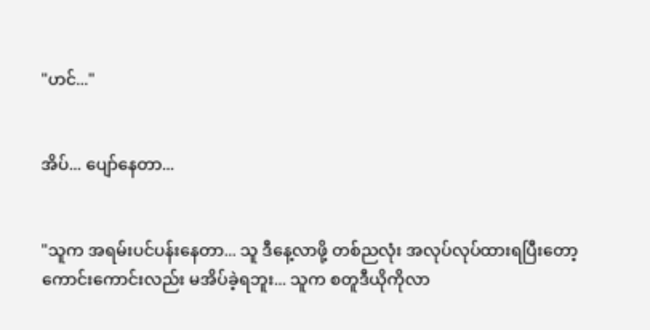"ဟင်..."


အိပ်... ပျော်နေတာ...


"သူက အရမ်းပင်ပန်းနေတာ... သူ ဒီနေ့လာဖို့ တစ်ညလုံး အလုပ်လုပ်ထားရပြီးတော့ ကောင်းကောင်းလည်း မအိပ်ခဲ့ရဘူး... သူက စတူဒီယိုကိုလာ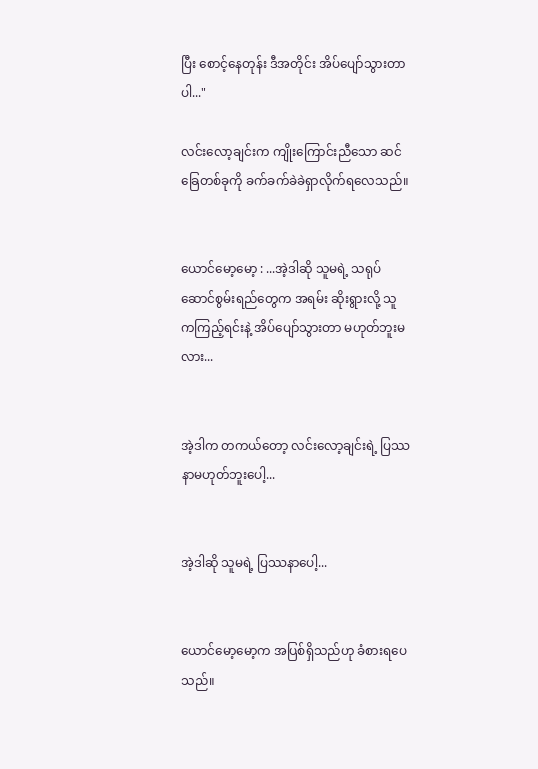ပြီး စောင့်နေတုန်း ဒီအတိုင်း အိပ်ပျော်သွားတာပါ..."

လင်းလော့ချင်းက ကျိုးကြောင်းညီသော ဆင်ခြေတစ်ခုကို ခက်ခက်ခဲခဲရှာလိုက်ရလေသည်။


ယောင်မော့မော့ : ...အဲ့ဒါဆို သူမရဲ့ သရုပ်ဆောင်စွမ်းရည်တွေက အရမ်း ဆိုးရွားလို့ သူကကြည့်ရင်းနဲ့ အိပ်ပျော်သွားတာ မဟုတ်ဘူးမလား...


အဲ့ဒါက တကယ်တော့ လင်းလော့ချင်းရဲ့ ပြဿနာမဟုတ်ဘူးပေါ့...


အဲ့ဒါဆို သူမရဲ့ ပြဿနာပေါ့...


ယောင်မော့မော့က အပြစ်ရှိသည်ဟု ခံစားရပေသည်။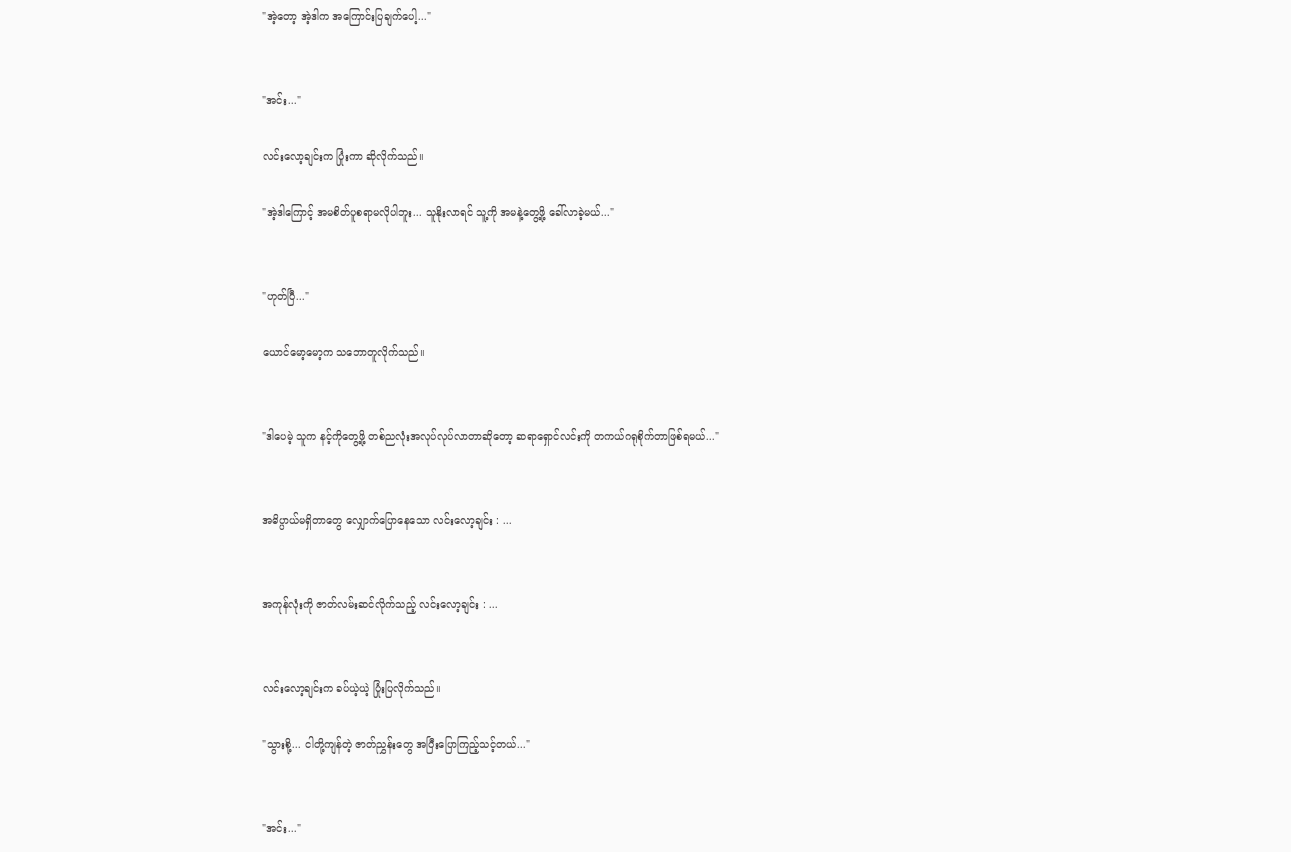"အဲ့တော့ အဲ့ဒါက အကြောင်းပြချက်ပေါ့..."


"အင်း..."

လင်းလော့ချင်းက ပြုံးကာ ဆိုလိုက်သည်။

"အဲ့ဒါကြောင့် အမစိတ်ပူစရာမလိုပါဘူး... သူနိုးလာရင် သူ့ကို အမနဲ့တွေ့ဖို့ ခေါ်လာခဲ့မယ်..."


"ဟုတ်ပြီ..."

ယောင်မော့မော့က သဘောတူလိုက်သည်။


"ဒါပေမဲ့ သူက နင့်ကိုတွေ့ဖို့ တစ်ညလုံးအလုပ်လုပ်လာတာဆိုတော့ ဆရာရှောင်လင်းကို တကယ်ဂရုစိုက်တာဖြစ်ရမယ်..."


အဓိပ္ပာယ်မရှိတာတွေ လျှောက်ပြောနေသော လင်းလော့ချင်း : ...


အကုန်လုံးကို ဇာတ်လမ်းဆင်လိုက်သည့် လင်းလော့ချင်း : ...


လင်းလော့ချင်းက ခပ်ယဲ့ယဲ့ ပြုံးပြလိုက်သည်။

"သွားစို့... ငါတို့ကျန်တဲ့ ဇာတ်ညွှန်းတွေ အပြီးပြောကြည့်သင့်တယ်..."


"အင်း..."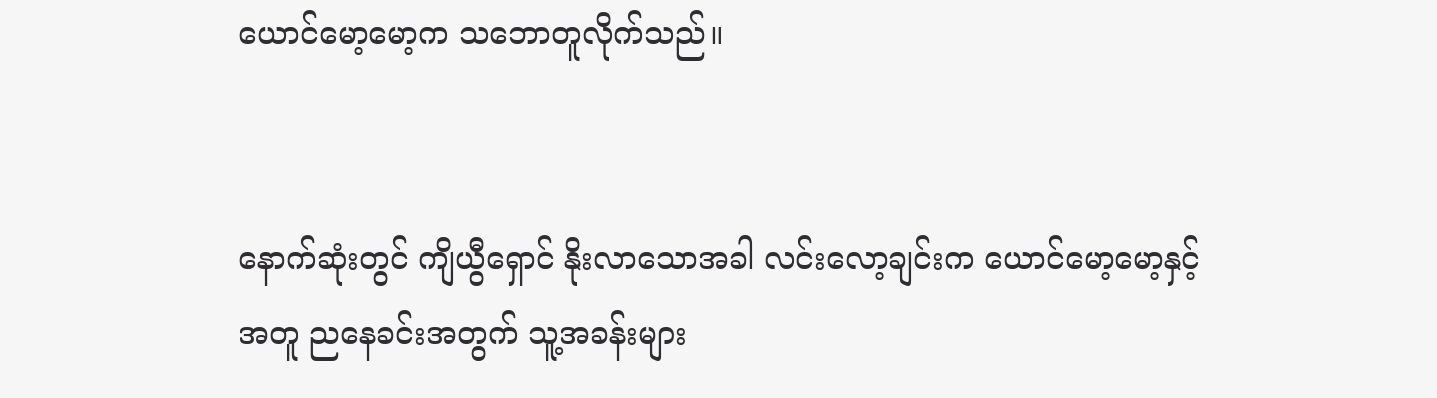ယောင်မော့မော့က သဘောတူလိုက်သည်။


နောက်ဆုံးတွင် ကျိယွီရှောင် နိုးလာသောအခါ လင်းလော့ချင်းက ယောင်မော့မော့နှင့်အတူ ညနေခင်းအတွက် သူ့အခန်းများ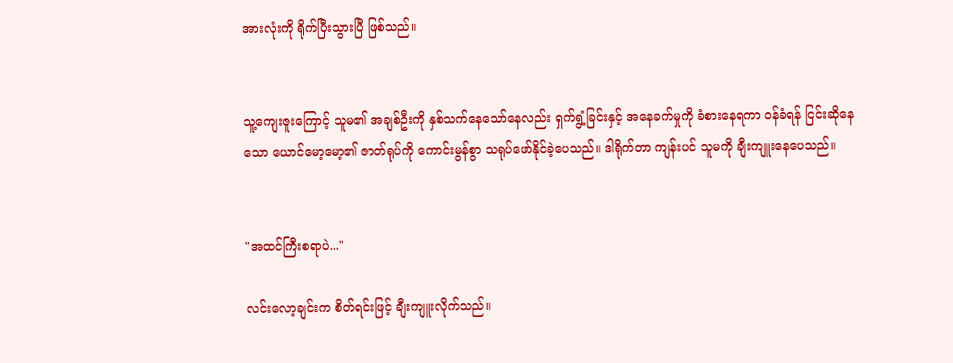အားလုံးကို ရိုက်ပြီးသွားပြီ ဖြစ်သည်။


သူ့ကျေးဇူးကြောင့် သူမ၏ အချစ်ဦးကို နှစ်သက်နေသော်နေလည်း ရှက်ရွံ့ခြင်းနှင့် အနေခက်မှုကို ခံစားနေရကာ ဝန်ခံရန် ငြင်းဆိုနေသော ယောင်မော့မော့၏ ဇာတ်ရုပ်ကို ကောင်းမွန်စွာ သရုပ်ဖော်နိုင်ခဲ့ပေသည်။ ဒါရိုက်တာ ကျန်းပင် သူမကို ချီးကျူးနေပေသည်။


"အထင်ကြီးစရာပဲ..."

လင်းလော့ချင်းက စိတ်ရင်းဖြင့် ချီးကျူးလိုက်သည်။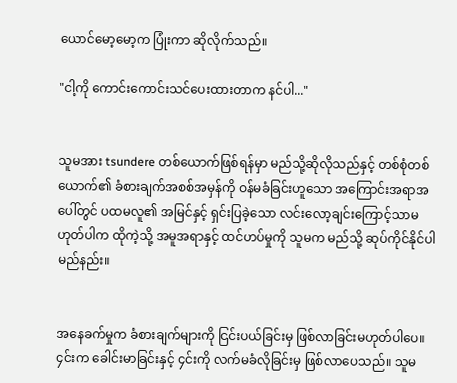ယောင်မော့မော့က ပြုံးကာ ဆိုလိုက်သည်။

"ငါ့ကို ကောင်းကောင်းသင်ပေးထားတာက နင်ပါ..."


သူမအား tsundere တစ်ယောက်ဖြစ်ရန်မှာ မည်သို့ဆိုလိုသည်နှင့် တစ်စုံတစ်ယောက်၏ ခံစားချက်အစစ်အမှန်ကို ဝန်မခံခြင်းဟူသော အကြောင်းအရာအပေါ်တွင် ပထမလူ၏ အမြင်နှင့် ရှင်းပြခဲ့သော လင်းလော့ချင်းကြောင့်သာမဟုတ်ပါက ထိုကဲ့သို့ အမူအရာနှင့် ထင်ဟပ်မှုကို သူမက မည်သို့ ဆုပ်ကိုင်နိုင်ပါမည်နည်း။


အနေခက်မှုက ခံစားချက်များကို ငြင်းပယ်ခြင်းမှ ဖြစ်လာခြင်းမဟုတ်ပါပေ။ ၄င်းက ခေါင်းမာခြင်းနှင့် ၄င်းကို လက်မခံလိုခြင်းမှ ဖြစ်လာပေသည်။ သူမ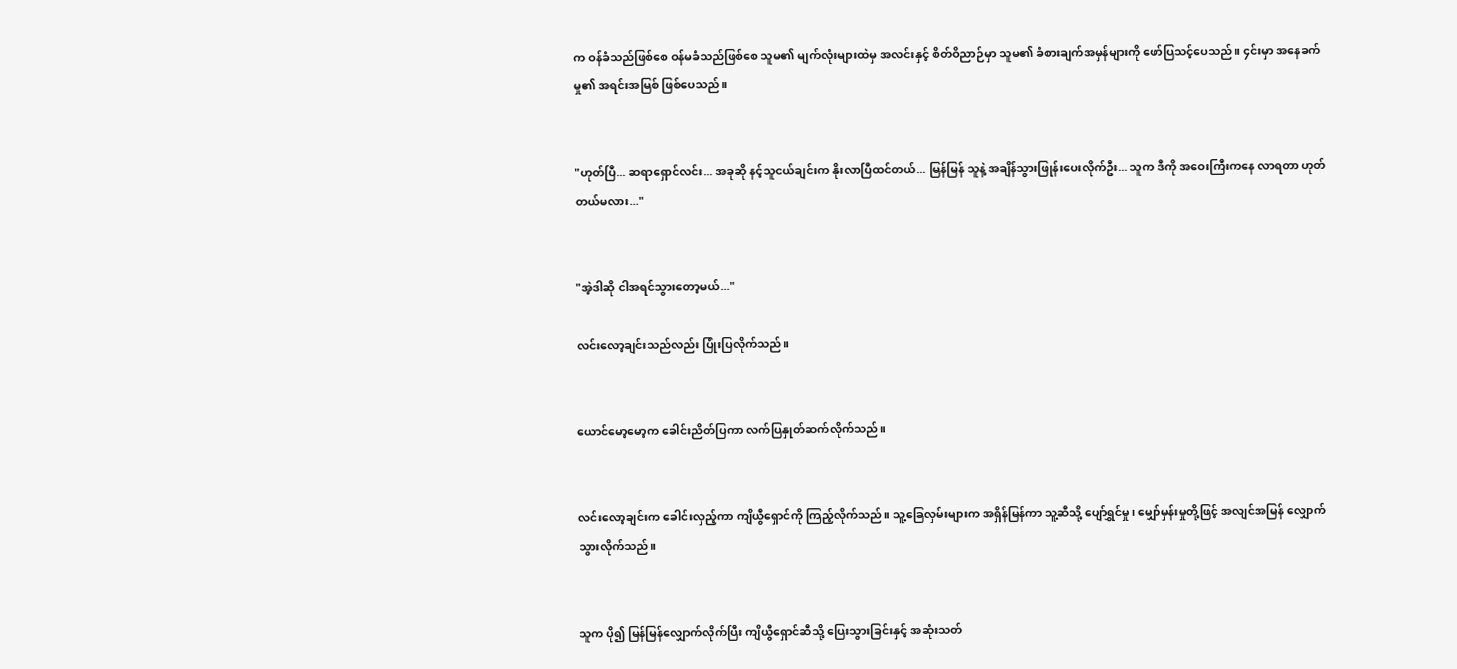က ဝန်ခံသည်ဖြစ်စေ ဝန်မခံသည်ဖြစ်စေ သူမ၏ မျက်လုံးများထဲမှ အလင်းနှင့် စိတ်ဝိညာဉ်မှာ သူမ၏ ခံစားချက်အမှန်များကို ဖော်ပြသင့်ပေသည်။ ၄င်းမှာ အနေခက်မှု၏ အရင်းအမြစ် ဖြစ်ပေသည်။


"ဟုတ်ပြီ... ဆရာရှောင်လင်း... အခုဆို နင့်သူငယ်ချင်းက နိုးလာပြီထင်တယ်... မြန်မြန် သူနဲ့ အချိန်သွားဖြုန်းပေးလိုက်ဦး... သူက ဒီကို အဝေးကြီးကနေ လာရတာ ဟုတ်တယ်မလား..."


"အဲ့ဒါဆို ငါအရင်သွားတော့မယ်..."

လင်းလော့ချင်းသည်လည်း ပြုံးပြလိုက်သည်။


ယောင်မော့မော့က ခေါင်းညိတ်ပြကာ လက်ပြနှုတ်ဆက်လိုက်သည်။


လင်းလော့ချင်းက ခေါင်းလှည့်ကာ ကျိယွီရှောင်ကို ကြည့်လိုက်သည်။ သူ့ခြေလှမ်းများက အရှိန်မြန်ကာ သူ့ဆီသို့ ပျော်ရွှင်မှု၊ မျှော်မှန်းမှုတို့ဖြင့် အလျင်အမြန် လျှောက်သွားလိုက်သည်။


သူက ပို၍ မြန်မြန်လျှောက်လိုက်ပြီး ကျိယွီရှောင်ဆီသို့ ပြေးသွားခြင်းနှင့် အဆုံးသတ်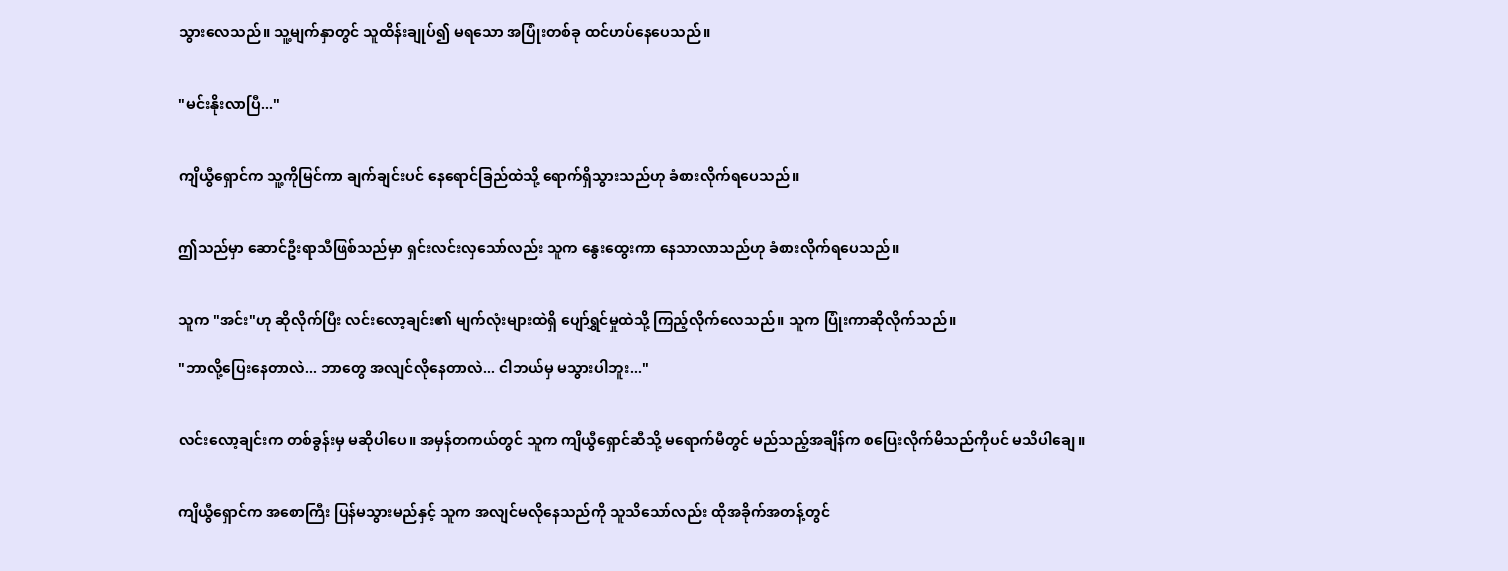သွားလေသည်။ သူ့မျက်နှာတွင် သူထိန်းချုပ်၍ မရသော အပြုံးတစ်ခု ထင်ဟပ်နေပေသည်။


"မင်းနိုးလာပြီ..."


ကျိယွီရှောင်က သူ့ကိုမြင်ကာ ချက်ချင်းပင် နေရောင်ခြည်ထဲသို့ ရောက်ရှိသွားသည်ဟု ခံစားလိုက်ရပေသည်။


ဤသည်မှာ ဆောင်ဦးရာသီဖြစ်သည်မှာ ရှင်းလင်းလှသော်လည်း သူက နွေးထွေးကာ နေသာလာသည်ဟု ခံစားလိုက်ရပေသည်။


သူက "အင်း"ဟု ဆိုလိုက်ပြီး လင်းလော့ချင်း၏ မျက်လုံးများထဲရှိ ပျော်ရွှင်မှုထဲသို့ ကြည့်လိုက်လေသည်။ သူက ပြုံးကာဆိုလိုက်သည်။

"ဘာလို့ပြေးနေတာလဲ... ဘာတွေ အလျင်လိုနေတာလဲ... ငါဘယ်မှ မသွားပါဘူး..."


လင်းလော့ချင်းက တစ်ခွန်းမှ မဆိုပါပေ။ အမှန်တကယ်တွင် သူက ကျိယွီရှောင်ဆီသို့ မရောက်မီတွင် မည်သည့်အချိန်က စပြေးလိုက်မိသည်ကိုပင် မသိပါချေ။


ကျိယွီရှောင်က အစောကြီး ပြန်မသွားမည်နှင့် သူက အလျင်မလိုနေသည်ကို သူသိသော်လည်း ထိုအခိုက်အတန့်တွင်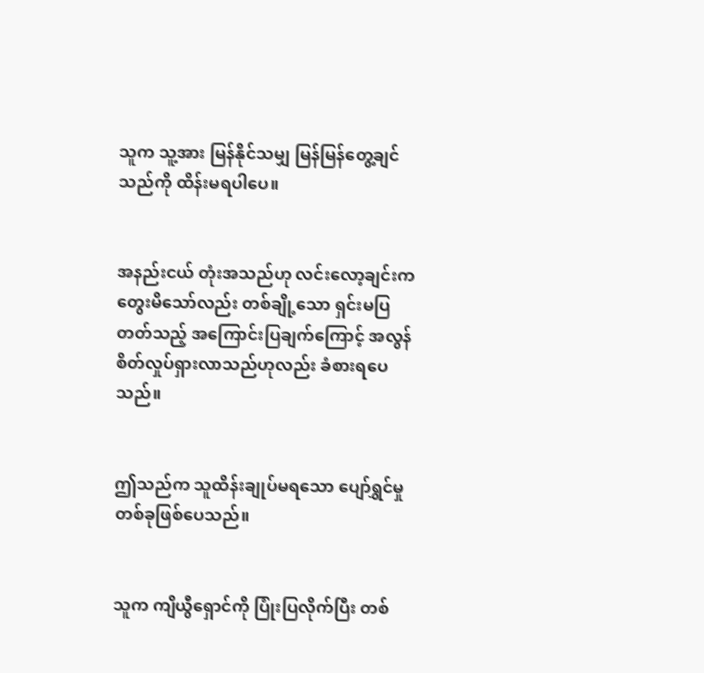သူက သူ့အား မြန်နိုင်သမျှ မြန်မြန်တွေ့ချင်သည်ကို ထိန်းမရပါပေ။


အနည်းငယ် တုံးအသည်ဟု လင်းလော့ချင်းက တွေးမိသော်လည်း တစ်ချို့သော ရှင်းမပြတတ်သည့် အကြောင်းပြချက်ကြောင့် အလွန်စိတ်လှုပ်ရှားလာသည်ဟုလည်း ခံစားရပေသည်။


ဤသည်က သူထိန်းချုပ်မရသော ပျော်ရွှင်မှုတစ်ခုဖြစ်ပေသည်။


သူက ကျိယွီရှောင်ကို ပြုံးပြလိုက်ပြီး တစ်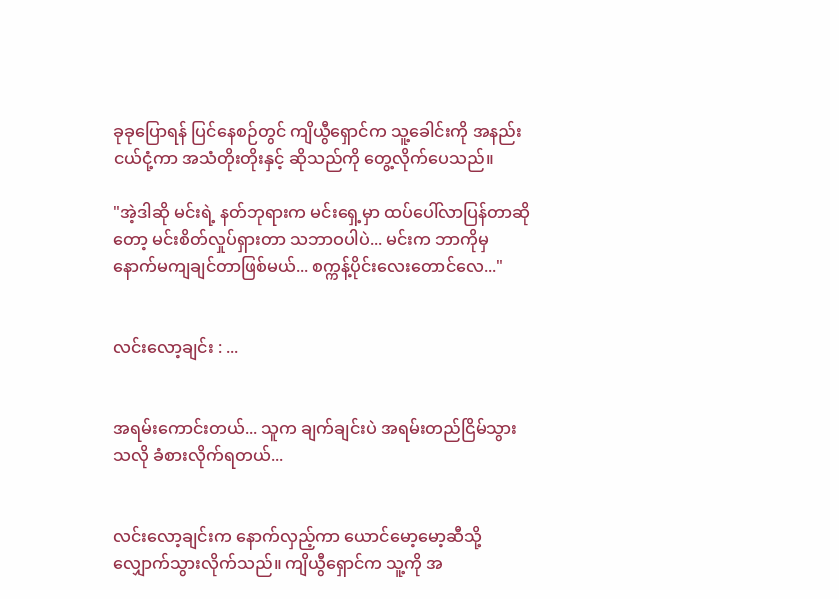ခုခုပြောရန် ပြင်နေစဉ်တွင် ကျိယွီရှောင်က သူ့ခေါင်းကို အနည်းငယ်ငုံ့ကာ အသံတိုးတိုးနှင့် ဆိုသည်ကို တွေ့လိုက်ပေသည်။

"အဲ့ဒါဆို မင်းရဲ့ နတ်ဘုရားက မင်းရှေ့မှာ ထပ်ပေါ်လာပြန်တာဆိုတော့ မင်းစိတ်လှုပ်ရှားတာ သဘာဝပါပဲ... မင်းက ဘာကိုမှ နောက်မကျချင်တာဖြစ်မယ်... စက္ကန့်ပိုင်းလေးတောင်လေ..."


လင်းလော့ချင်း : ...


အရမ်းကောင်းတယ်... သူက ချက်ချင်းပဲ အရမ်းတည်ငြိမ်သွားသလို ခံစားလိုက်ရတယ်...


လင်းလော့ချင်းက နောက်လှည့်ကာ ယောင်မော့မော့ဆီသို့ လျှောက်သွားလိုက်သည်။ ကျိယွီရှောင်က သူ့ကို အ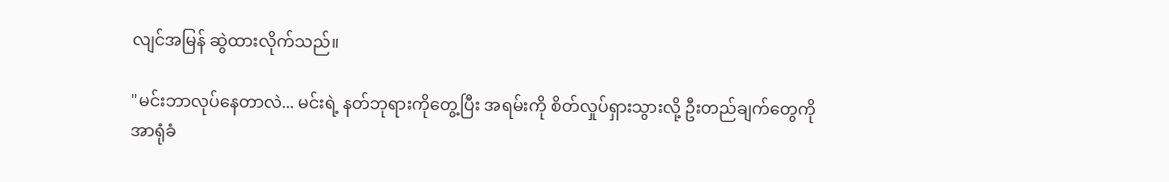လျင်အမြန် ဆွဲထားလိုက်သည်။

"မင်းဘာလုပ်နေတာလဲ... မင်းရဲ့ နတ်ဘုရားကိုတွေ့ပြီး အရမ်းကို စိတ်လှုပ်ရှားသွားလို့ ဦးတည်ချက်တွေကို အာရုံခံ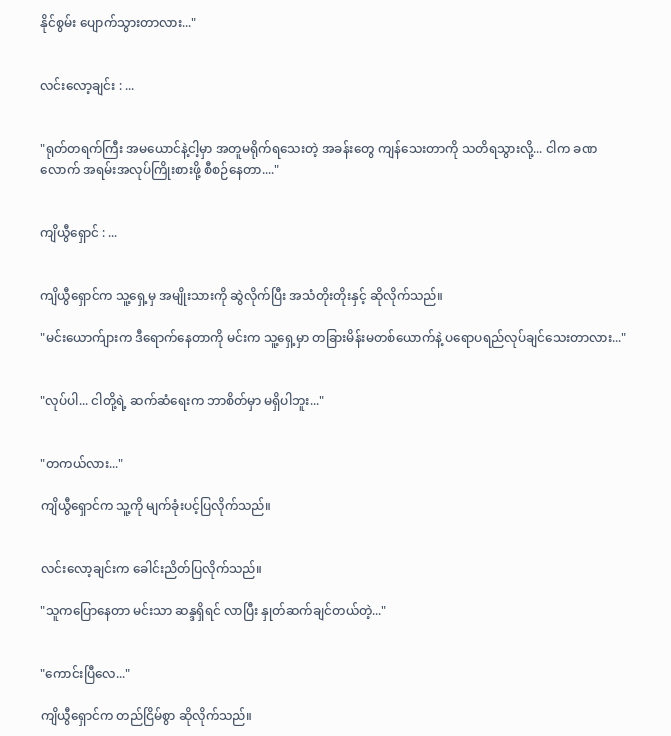နိုင်စွမ်း ပျောက်သွားတာလား..."


လင်းလော့ချင်း : ...


"ရုတ်တရက်ကြီး အမယောင်နဲ့ငါ့မှာ အတူမရိုက်ရသေးတဲ့ အခန်းတွေ ကျန်သေးတာကို သတိရသွားလို့... ငါက ခဏလောက် အရမ်းအလုပ်ကြိုးစားဖို့ စီစဉ်နေတာ...."


ကျိယွီရှောင် : ...


ကျိယွီရှောင်က သူ့ရှေ့မှ အမျိုးသားကို ဆွဲလိုက်ပြီး အသံတိုးတိုးနှင့် ဆိုလိုက်သည်။

"မင်းယောက်ျားက ဒီရောက်နေတာကို မင်းက သူ့ရှေ့မှာ တခြားမိန်းမတစ်ယောက်နဲ့ ပရောပရည်လုပ်ချင်သေးတာလား..."


"လုပ်ပါ... ငါတို့ရဲ့ ဆက်ဆံရေးက ဘာစိတ်မှာ မရှိပါဘူး..."


"တကယ်လား..."

ကျိယွီရှောင်က သူ့ကို မျက်ခုံးပင့်ပြလိုက်သည်။


လင်းလော့ချင်းက ခေါင်းညိတ်ပြလိုက်သည်။

"သူကပြောနေတာ မင်းသာ ဆန္ဒရှိရင် လာပြီး နှုတ်ဆက်ချင်တယ်တဲ့..."


"ကောင်းပြီလေ..."

ကျိယွီရှောင်က တည်ငြိမ်စွာ ဆိုလိုက်သည်။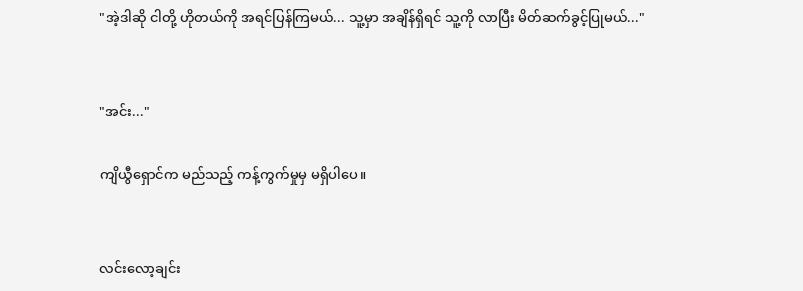"အဲ့ဒါဆို ငါတို့ ဟိုတယ်ကို အရင်ပြန်ကြမယ်... သူ့မှာ အချိန်ရှိရင် သူ့ကို လာပြီး မိတ်ဆက်ခွင့်ပြုမယ်..."


"အင်း..."

ကျိယွီရှောင်က မည်သည့် ကန့်ကွက်မှုမှ မရှိပါပေ။


လင်းလော့ချင်း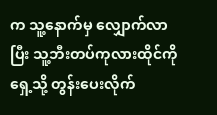က သူ့နောက်မှ လျှောက်လာပြီး သူ့ဘီးတပ်ကုလားထိုင်ကို ရှေ့သို့ တွန်းပေးလိုက်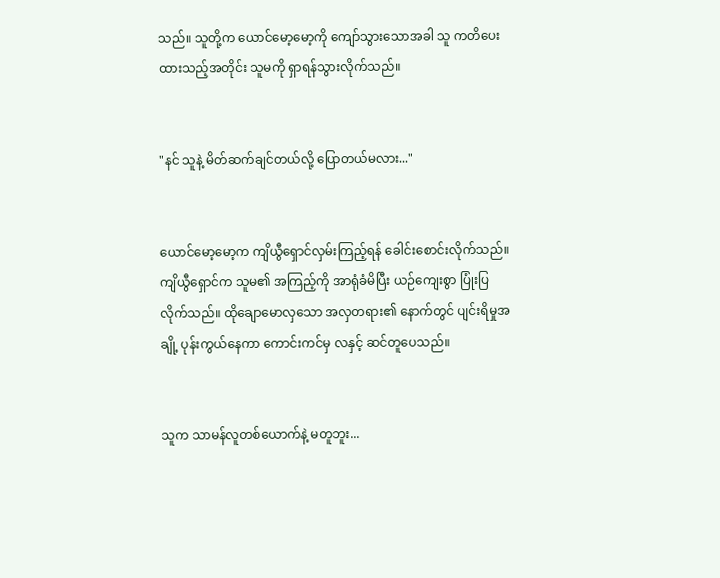သည်။ သူတို့က ယောင်မော့မော့ကို ကျော်သွားသောအခါ သူ ကတိပေးထားသည့်အတိုင်း သူမကို ရှာရန်သွားလိုက်သည်။


"နင် သူနဲ့ မိတ်ဆက်ချင်တယ်လို့ ပြောတယ်မလား..."


ယောင်မော့မော့က ကျိယွီရှောင်လှမ်းကြည့်ရန် ခေါင်းစောင်းလိုက်သည်။ ကျိယွီရှောင်က သူမ၏ အကြည့်ကို အာရုံခံမိပြီး ယဉ်ကျေးစွာ ပြုံးပြလိုက်သည်။ ထိုချောမောလှသော အလှတရား၏ နောက်တွင် ပျင်းရိမှုအချို့ ပုန်းကွယ်နေကာ ကောင်းကင်မှ လနှင့် ဆင်တူပေသည်။


သူက သာမန်လူတစ်ယောက်နဲ့ မတူဘူး...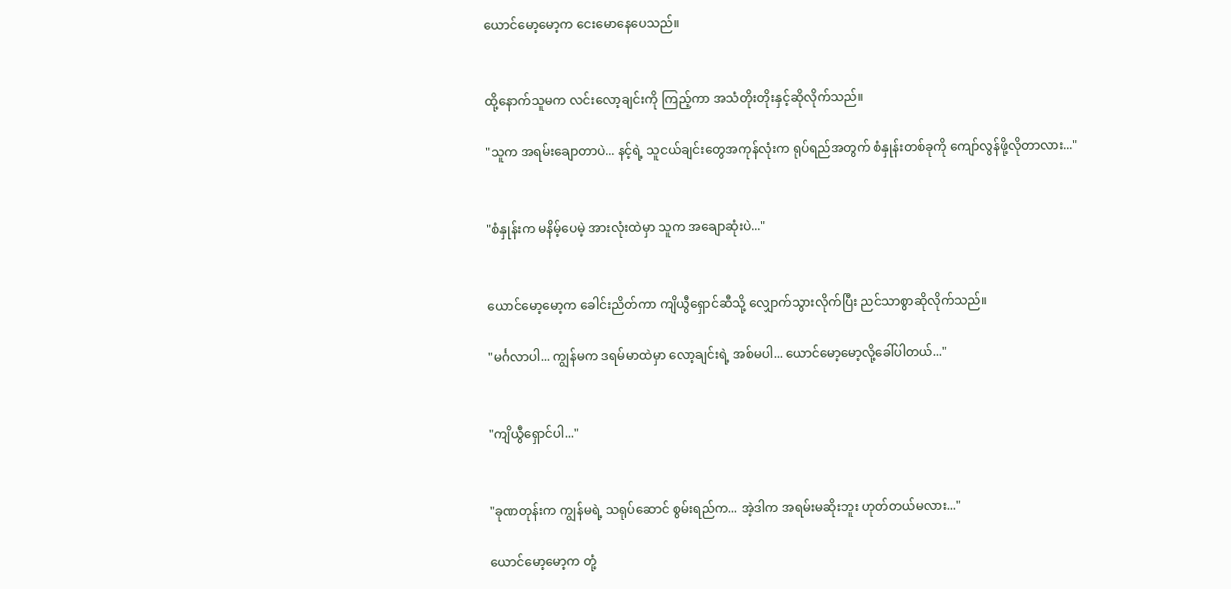ယောင်မော့မော့က ငေးမောနေပေသည်။


ထို့နောက်သူမက လင်းလော့ချင်းကို ကြည့်ကာ အသံတိုးတိုးနှင့်ဆိုလိုက်သည်။

"သူက အရမ်းချောတာပဲ... နင့်ရဲ့ သူငယ်ချင်းတွေအကုန်လုံးက ရုပ်ရည်အတွက် စံနှုန်းတစ်ခုကို ကျော်လွန်ဖို့လိုတာလား..."


"စံနှုန်းက မနိမ့်ပေမဲ့ အားလုံးထဲမှာ သူက အချောဆုံးပဲ..."


ယောင်မော့မော့က ခေါင်းညိတ်ကာ ကျိယွီရှောင်ဆီသို့ လျှောက်သွားလိုက်ပြီး ညင်သာစွာဆိုလိုက်သည်။

"မင်္ဂလာပါ... ကျွန်မက ဒရမ်မာထဲမှာ လော့ချင်းရဲ့ အစ်မပါ... ယောင်မော့မော့လို့ခေါ်ပါတယ်..."


"ကျိယွီရှောင်ပါ..."


"ခုဏတုန်းက ကျွန်မရဲ့ သရုပ်ဆောင် စွမ်းရည်က... အဲ့ဒါက အရမ်းမဆိုးဘူး ဟုတ်တယ်မလား..."

ယောင်မော့မော့က တုံ့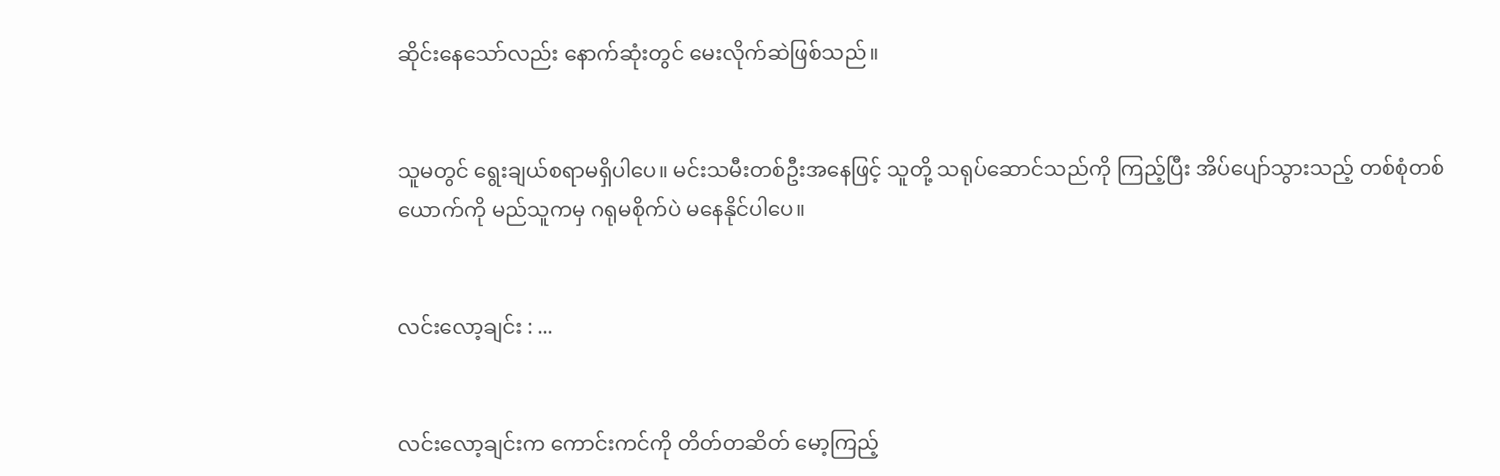ဆိုင်းနေသော်လည်း နောက်ဆုံးတွင် မေးလိုက်ဆဲဖြစ်သည်။


သူမတွင် ရွေးချယ်စရာမရှိပါပေ။ မင်းသမီးတစ်ဦးအနေဖြင့် သူတို့ သရုပ်ဆောင်သည်ကို ကြည့်ပြီး အိပ်ပျော်သွားသည့် တစ်စုံတစ်ယောက်ကို မည်သူကမှ ဂရုမစိုက်ပဲ မနေနိုင်ပါပေ။


လင်းလော့ချင်း : ...


လင်းလော့ချင်းက ကောင်းကင်ကို တိတ်တဆိတ် မော့ကြည့်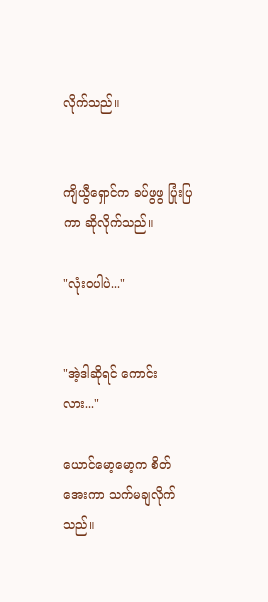လိုက်သည်။


ကျိယွီရှောင်က ခပ်ဖွဖွ ပြုံးပြကာ ဆိုလိုက်သည်။

"လုံးဝပါပဲ..."


"အဲ့ဒါဆိုရင် ကောင်းလား..."

ယောင်မော့မော့က စိတ်အေးကာ သက်မချလိုက်သည်။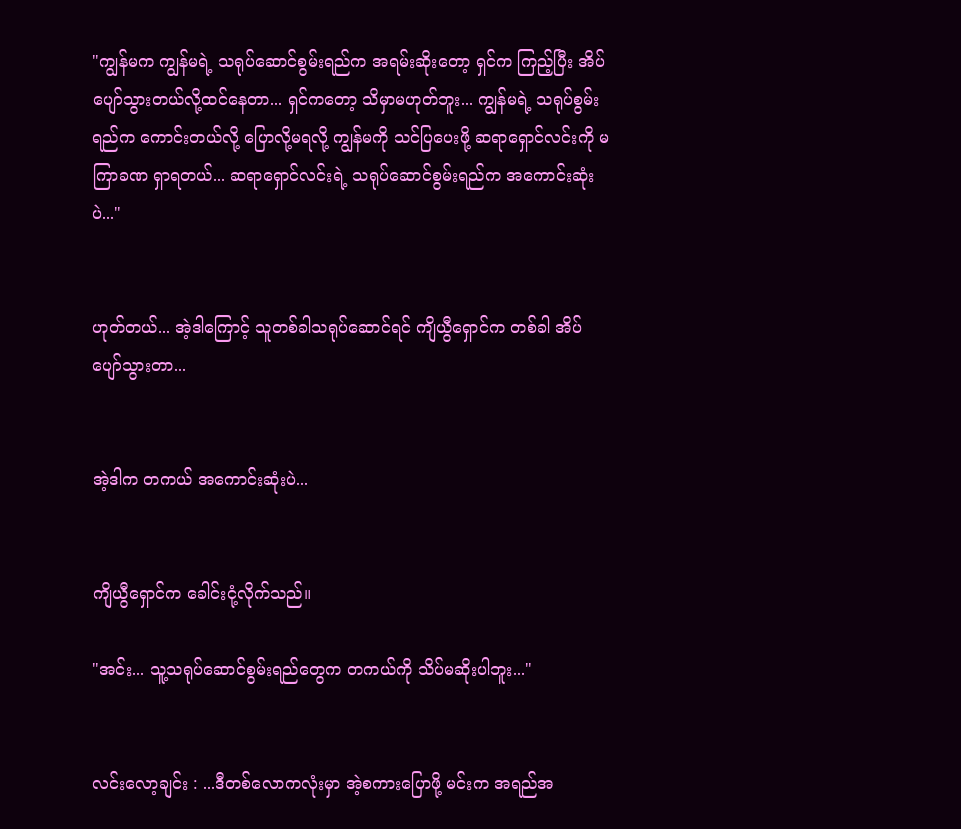"ကျွန်မက ကျွန်မရဲ့ သရုပ်ဆောင်စွမ်းရည်က အရမ်းဆိုးတော့ ရှင်က ကြည့်ပြီး အိပ်ပျော်သွားတယ်လို့ထင်နေတာ... ရှင်ကတော့ သိမှာမဟုတ်ဘူး... ကျွန်မရဲ့ သရုပ်စွမ်းရည်က ကောင်းတယ်လို့ ပြောလို့မရလို့ ကျွန်မကို သင်ပြပေးဖို့ ဆရာရှောင်လင်းကို မကြာခဏ ရှာရတယ်... ဆရာရှောင်လင်းရဲ့ သရုပ်ဆောင်စွမ်းရည်က အကောင်းဆုံးပဲ..."


ဟုတ်တယ်... အဲ့ဒါကြောင့် သူတစ်ခါသရုပ်ဆောင်ရင် ကျိယွီရှောင်က တစ်ခါ အိပ်ပျော်သွားတာ...


အဲ့ဒါက တကယ် အကောင်းဆုံးပဲ...


ကျိယွီရှောင်က ခေါင်းငုံ့လိုက်သည်။

"အင်း... သူ့သရုပ်ဆောင်စွမ်းရည်တွေက တကယ်ကို သိပ်မဆိုးပါဘူး..."


လင်းလော့ချင်း : ...ဒီတစ်လောကလုံးမှာ အဲ့စကားပြောဖို့ မင်းက အရည်အ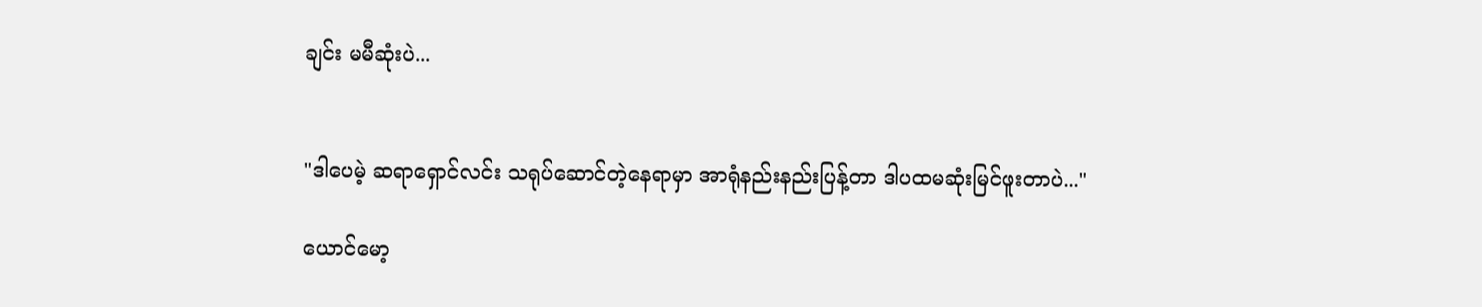ချင်း မမီဆုံးပဲ...


"ဒါပေမဲ့ ဆရာရှောင်လင်း သရုပ်ဆောင်တဲ့နေရာမှာ အာရုံနည်းနည်းပြန့်တာ ဒါပထမဆုံးမြင်ဖူးတာပဲ..."

ယောင်မော့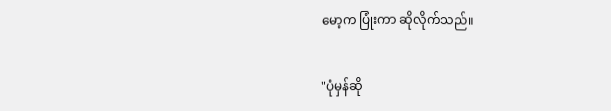မော့က ပြုံးကာ ဆိုလိုက်သည်။


"ပုံမှန်ဆို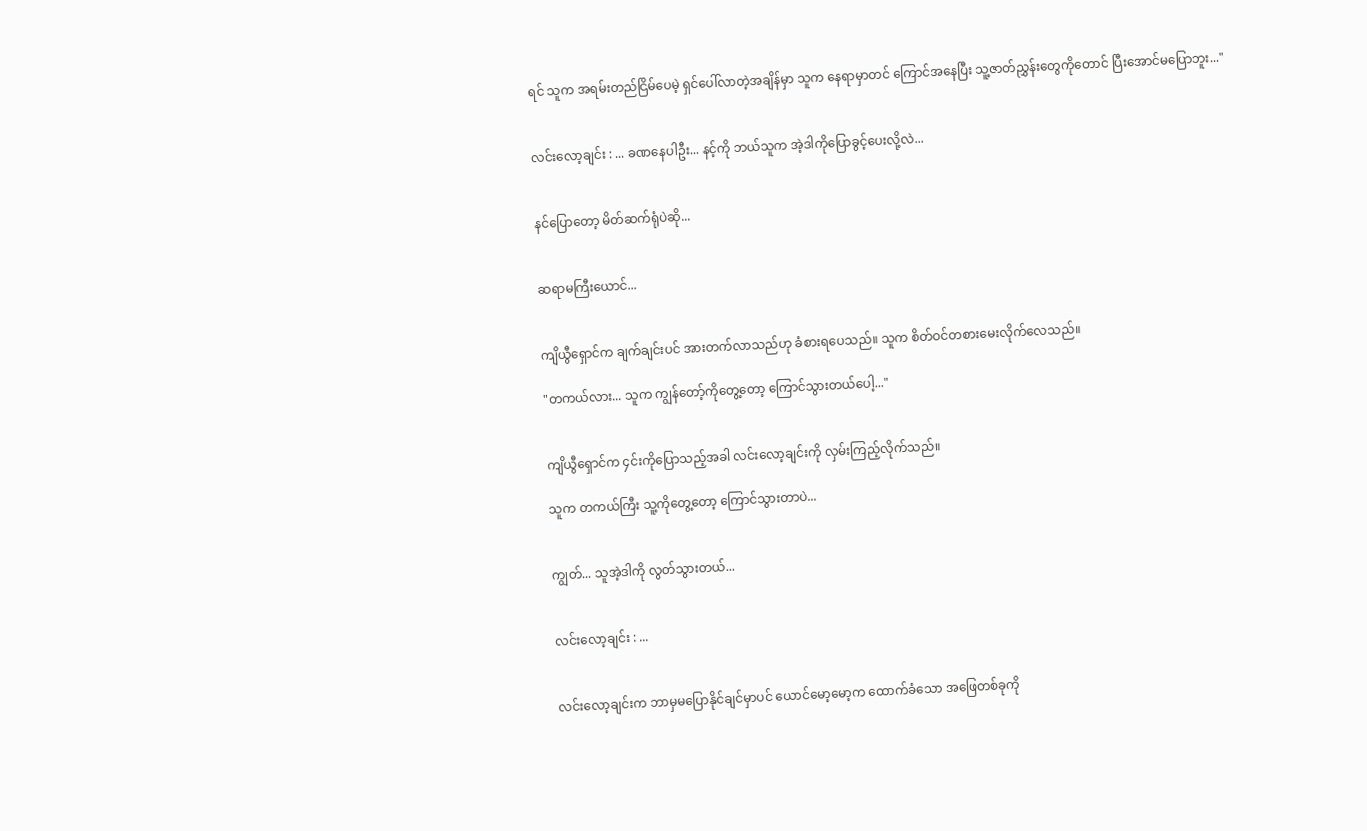ရင် သူက အရမ်းတည်ငြိမ်ပေမဲ့ ရှင်ပေါ်လာတဲ့အချိန်မှာ သူက နေရာမှာတင် ကြောင်အနေပြီး သူ့ဇာတ်ညွှန်းတွေကိုတောင် ပြီးအောင်မပြောဘူး..."


လင်းလော့ချင်း : ... ခဏနေပါဦး... နင့်ကို ဘယ်သူက အဲ့ဒါကိုပြောခွင့်ပေးလို့လဲ...


နင်ပြောတော့ မိတ်ဆက်ရုံပဲဆို...


ဆရာမကြီးယောင်...


ကျိယွီရှောင်က ချက်ချင်းပင် အားတက်လာသည်ဟု ခံစားရပေသည်။ သူက စိတ်ဝင်တစားမေးလိုက်လေသည်။

"တကယ်လား... သူက ကျွန်တော့်ကိုတွေ့တော့ ကြောင်သွားတယ်ပေါ့..."


ကျိယွီရှောင်က ၄င်းကိုပြောသည့်အခါ လင်းလော့ချင်းကို လှမ်းကြည့်လိုက်သည်။

သူက တကယ်ကြီး သူ့ကိုတွေ့တော့ ကြောင်သွားတာပဲ...


ကျွတ်... သူအဲ့ဒါကို လွတ်သွားတယ်...


လင်းလော့ချင်း : ...


လင်းလော့ချင်းက ဘာမှမပြောနိုင်ချင်မှာပင် ယောင်မော့မော့က ထောက်ခံသော အဖြေတစ်ခုကို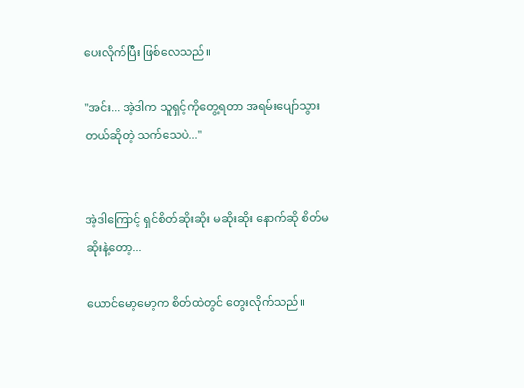ပေးလိုက်ပြီး ဖြစ်လေသည်။

"အင်း... အဲ့ဒါက သူရှင့်ကိုတွေ့ရတာ အရမ်းပျော်သွားတယ်ဆိုတဲ့ သက်သေပဲ..."


အဲ့ဒါကြောင့် ရှင်စိတ်ဆိုးဆိုး မဆိုးဆိုး နောက်ဆို စိတ်မဆိုးနဲ့တော့...

ယောင်မော့မော့က စိတ်ထဲတွင် တွေးလိုက်သည်။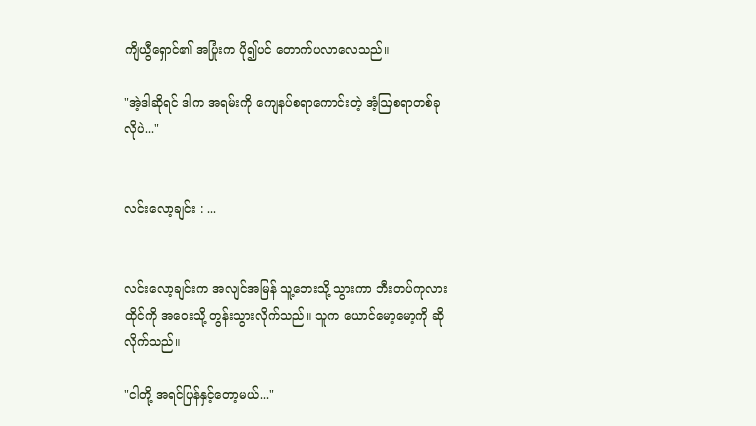ကျိယွီရှောင်၏ အပြုံးက ပို၍ပင် တောက်ပလာလေသည်။

"အဲ့ဒါဆိုရင် ဒါက အရမ်းကို ကျေနပ်စရာကောင်းတဲ့ အံ့ဩစရာတစ်ခုလိုပဲ..."


လင်းလော့ချင်း : ...


လင်းလော့ချင်းက အလျင်အမြန် သူ့ဘေးသို့ သွားကာ ဘီးတပ်ကုလားထိုင်ကို အဝေးသို့ တွန်းသွားလိုက်သည်။ သူက ယောင်မော့မော့ကို ဆိုလိုက်သည်။

"ငါတို့ အရင်ပြန်နှင့်တော့မယ်..."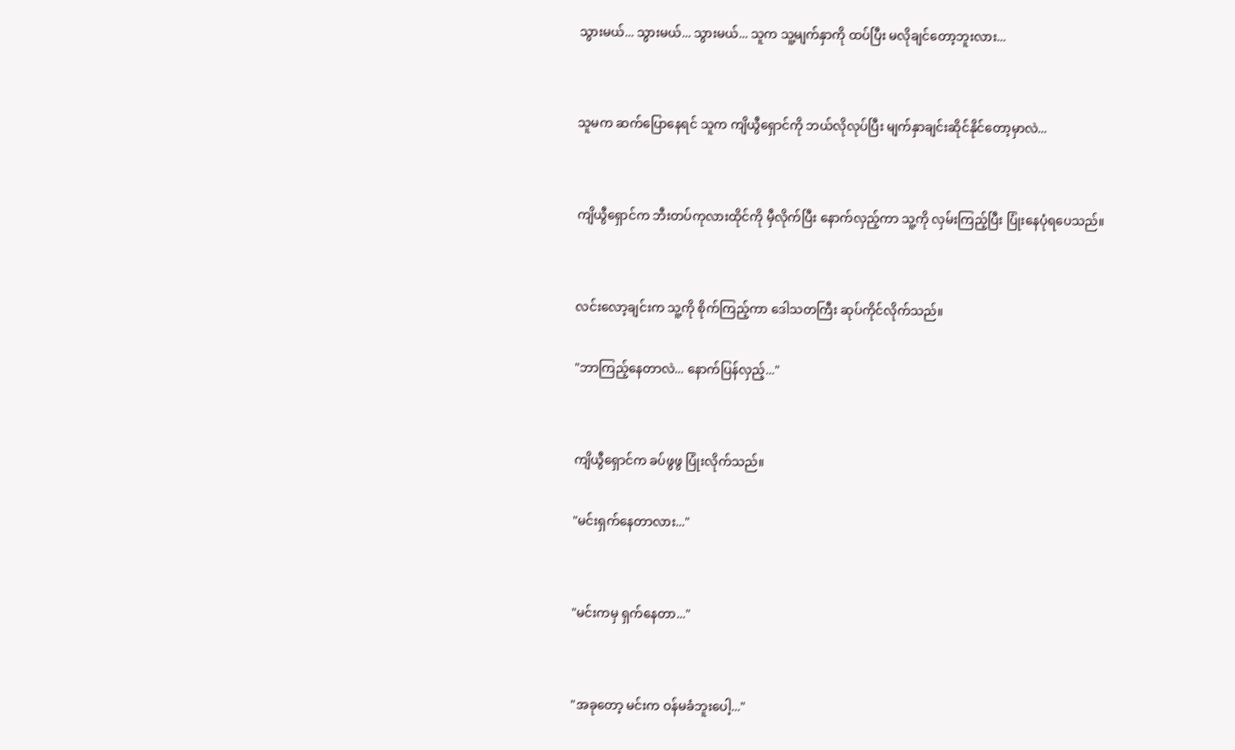သွားမယ်... သွားမယ်... သွားမယ်... သူက သူ့မျက်နှာကို ထပ်ပြီး မလိုချင်တော့ဘူးလား...


သူမက ဆက်ပြောနေရင် သူက ကျိယွီရှောင်ကို ဘယ်လိုလုပ်ပြီး မျက်နှာချင်းဆိုင်နိုင်တော့မှာလဲ...


ကျိယွီရှောင်က ဘီးတပ်ကုလားထိုင်ကို မှီလိုက်ပြီး နောက်လှည့်ကာ သူ့ကို လှမ်းကြည့်ပြီး ပြုံးနေပုံရပေသည်။


လင်းလော့ချင်းက သူ့ကို စိုက်ကြည့်ကာ ဒေါသတကြီး ဆုပ်ကိုင်လိုက်သည်။

"ဘာကြည့်နေတာလဲ... နောက်ပြန်လှည့်..."


ကျိယွီရှောင်က ခပ်ဖွဖွ ပြုံးလိုက်သည်။

"မင်းရှက်နေတာလား..."


"မင်းကမှ ရှက်နေတာ..."


"အခုတော့ မင်းက ဝန်မခံဘူးပေါ့..."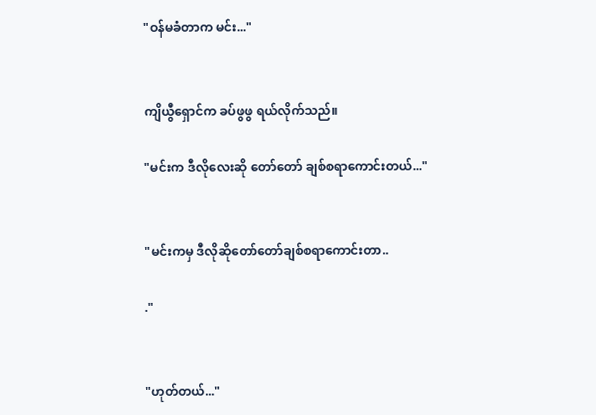"ဝန်မခံတာက မင်း..."


ကျိယွီရှောင်က ခပ်ဖွဖွ ရယ်လိုက်သည်။

"မင်းက ဒီလိုလေးဆို တော်တော် ချစ်စရာကောင်းတယ်..."


"မင်းကမှ ဒီလိုဆိုတော်တော်ချစ်စရာကောင်းတာ..

."


"ဟုတ်တယ်..."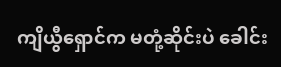ကျိယွီရှောင်က မတုံ့ဆိုင်းပဲ ခေါင်း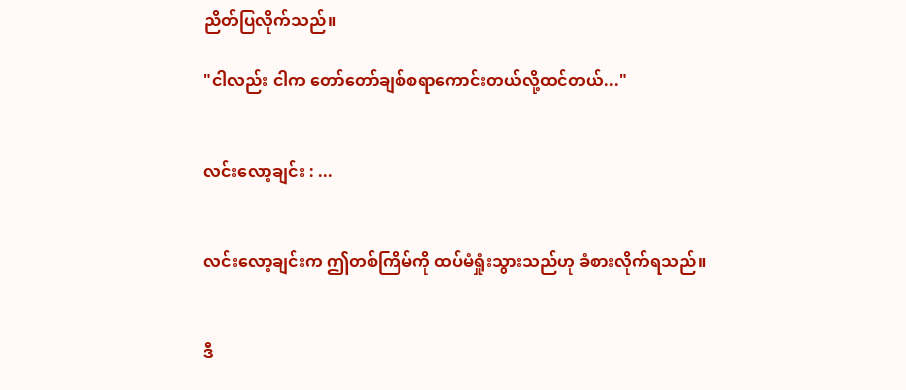ညိတ်ပြလိုက်သည်။

"ငါလည်း ငါက တော်တော်ချစ်စရာကောင်းတယ်လို့ထင်တယ်..."


လင်းလော့ချင်း : ...


လင်းလော့ချင်းက ဤတစ်ကြိမ်ကို ထပ်မံရှုံးသွားသည်ဟု ခံစားလိုက်ရသည်။


ဒီ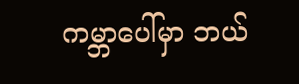ကမ္ဘာပေါ်မှာ ဘယ်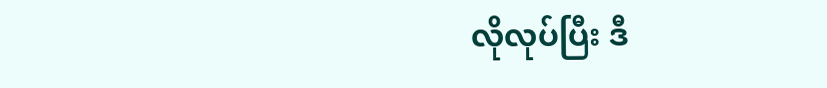လိုလုပ်ပြီး ဒီ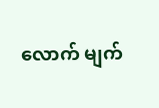လောက် မျက်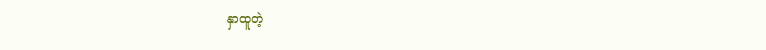နှာထူတဲ့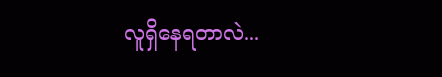လူရှိနေရတာလဲ...